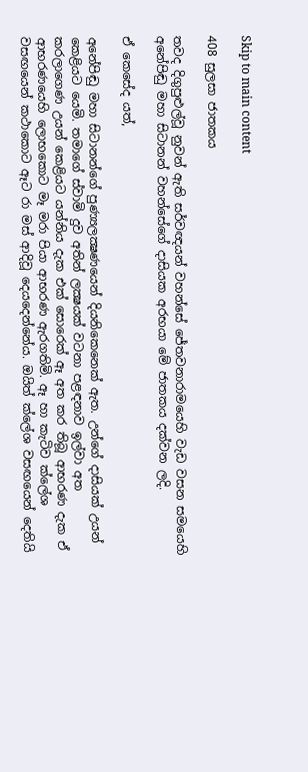Skip to main content

408 සුලසා ජාතකය

තවද දිගුපුළුල්වූ නුවන් ඇති සර්වඥයන් වහන්සේ ජේතවනාරාමයෙහි වැඩ වසන සමයෙහි අනේපිඬු මහා සිටානන් වහන්සේගේ දාසියක අරභයා මේ ජාතකය දක්වන ලදි.

ඒ කෙසේද යත්,

අනේපිඬු මහා සිටානන්ගේ පුණ්‍යලක්‍ෂණයෙන් දියනිකෙනෙක් ඇත. උන්ගේ දාසියක් උයන් කෙළියට යෙමි. තමාගේ ස්වාමි දුව අතින් ලක්‍ෂයක් වටනා පළඳනාව ඉල්වා අත කරලාගෙණ උයන් කෙළියට යන්නිය දැක එක් සොරෙක් ඈ අත කර තිබූ ආභරණ දැක ඒ ආභරණයෙහි ලොභකොට මෑ මරා පියා ආභරණ ඇරගතිමි. ඈ හා කැටිව ක්ලේශ වසඟයෙන් කථාකොට ඈට රා මස් ආදිවූ දෙයදෙන්නේය. ඔයිත් ක්ලේශ වසඟයෙන් දෙතියි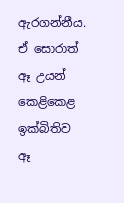ඇරගන්නීය. ඒ සොරාත් ඈ උයන් කෙළිකෙළ ඉක්බිතිව ඈ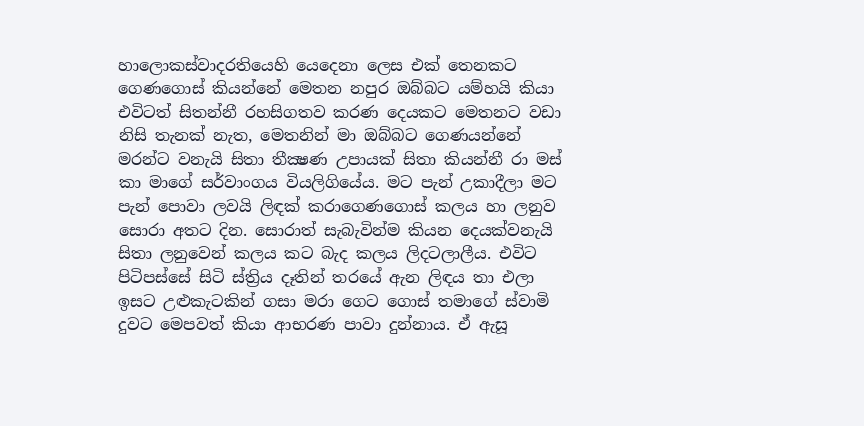හාලොකස්වාදරතියෙහි යෙදෙනා ලෙස එක් තෙනකට ගෙණගොස් කියන්නේ මෙතන නපුර ඔබ්බට යම්හයි කියා එවිටත් සිතන්නී රහසිගතව කරණ දෙයකට මෙතනට වඩා නිසි තැනක් නැත, මෙතනින් මා ඔබ්බට ගෙණයන්නේ මරන්ට වනැයි සිතා තීක්‍ෂණ උපායක් සිතා කියන්නී රා මස් කා මාගේ සර්වාංගය වියලිගියේය. මට පැන් උකාදීලා මට පැන් පොවා ලවයි ලිඳක් කරාගෙණගොස් කලය හා ලනුව සොරා අතට දින. සොරාත් සැබැවින්ම කියන දෙයක්වනැයි සිතා ලනුවෙන් කලය කට බැද කලය ලිදටලාලීය. එවිට පිටිපස්සේ සිටි ස්ත්‍රිය දෑතින් තරයේ ඇන ලිඳය තා එලා ඉසට උළුකැටකින් ගසා මරා ගෙට ගොස් තමාගේ ස්වාමි දුවට මෙපවත් කියා ආභරණ පාවා දුන්නාය. ඒ ඇසූ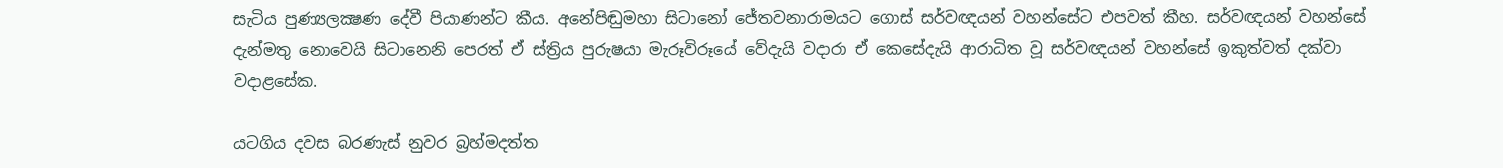සැටිය පුණ්‍යලක්‍ෂණ දේවී පියාණන්ට කීය. අනේපිඬුමහා සිටානෝ ජේතවනාරාමයට ගොස් සර්වඥයන් වහන්සේට එපවත් කීහ. සර්වඥයන් වහන්සේ දැන්මතු නොවෙයි සිටානෙනි පෙරත් ඒ ස්ත්‍රිය පුරුෂයා මැරූවිරූයේ වේදැයි වදාරා ඒ කෙසේදැයි ආරාධිත වූ සර්වඥයන් වහන්සේ ඉකුත්වත් දක්වා වදාළසේක.

යටගිය දවස බරණැස් නුවර බ්‍රහ්මදත්ත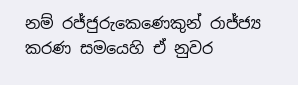නම් රජ්ජුරුකෙණෙකුන් රාජ්ජ්‍ය කරණ සමයෙහි ඒ නුවර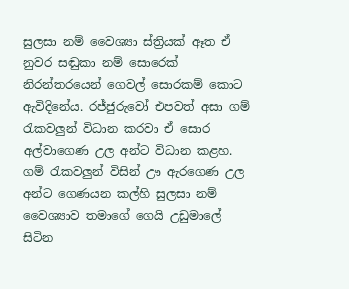සුලසා නම් වෛශ්‍යා ස්ත්‍රියක් ඈත ඒ නුවර සඬුකා නම් සොරෙක් නිරන්තරයෙන් ගෙවල් සොරකම් කොට ඇවිදිනේය. රජ්ජුරුවෝ එපවත් අසා ගම් රැකවලුන් විධාන කරවා ඒ සොර අල්වාගෙණ උල අන්ට විධාන කළහ. ගම් රැකවලුන් විසින් ඌ ඇරගෙණ උල අන්ට ගෙණයන කල්හි සුලසා නම් වෛශ්‍යාව තමාගේ ගෙයි උඩුමාලේ සිටින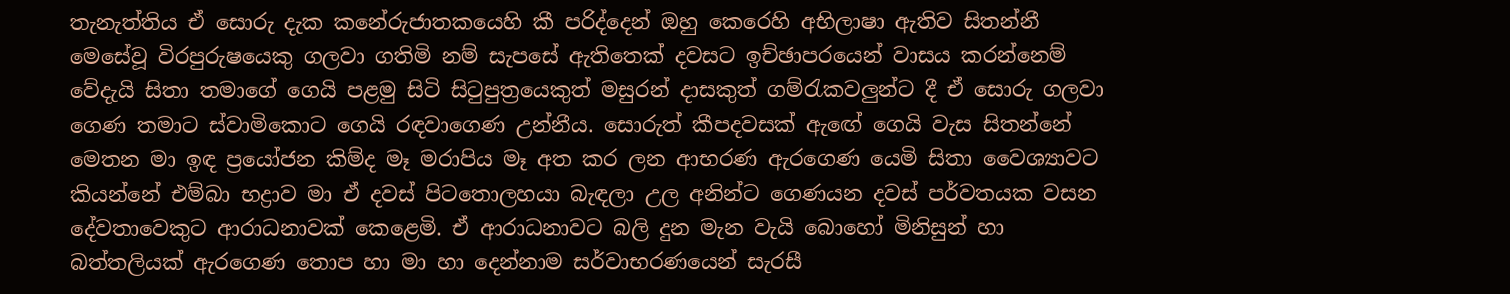තැනැත්තිය ඒ සොරු දැක කනේරුජාතකයෙහි කී පරිද්දෙන් ඔහු කෙරෙහි අභිලාෂා ඇතිව සිතන්නී මෙසේවූ විරපුරුෂයෙකු ගලවා ගතිමි නම් සැපසේ ඇතිතෙක් දවසට ඉච්ඡාපරයෙන් වාසය කරන්නෙම් වේදැයි සිතා තමාගේ ගෙයි පළමු සිටි සිටුපුත්‍රයෙකුත් මසුරන් දාසකුත් ගම්රැකවලුන්ට දී ඒ සොරු ගලවා ගෙණ තමාට ස්වාමිකොට ගෙයි රඳවාගෙණ උන්නීය. සොරුත් කීපදවසක් ඇඟේ ගෙයි වැස සිතන්නේ මෙතන මා ඉඳ ප්‍රයෝජන කිම්ද මෑ මරාපිය මෑ අත කර ලන ආභරණ ඇරගෙණ යෙමි සිතා වෛශ්‍යාවට කියන්නේ එම්බා භද්‍රාව මා ඒ දවස් පිටතොලහයා බැඳලා උල අනින්ට ගෙණයන දවස් පර්වතයක වසන දේවතාවෙකුට ආරාධනාවක් කෙළෙමි. ඒ ආරාධනාවට බලි දුන මැන වැයි බොහෝ මිනිසුන් හා බත්තලියක් ඇරගෙණ තොප හා මා හා දෙන්නාම සර්වාභරණයෙන් සැරසී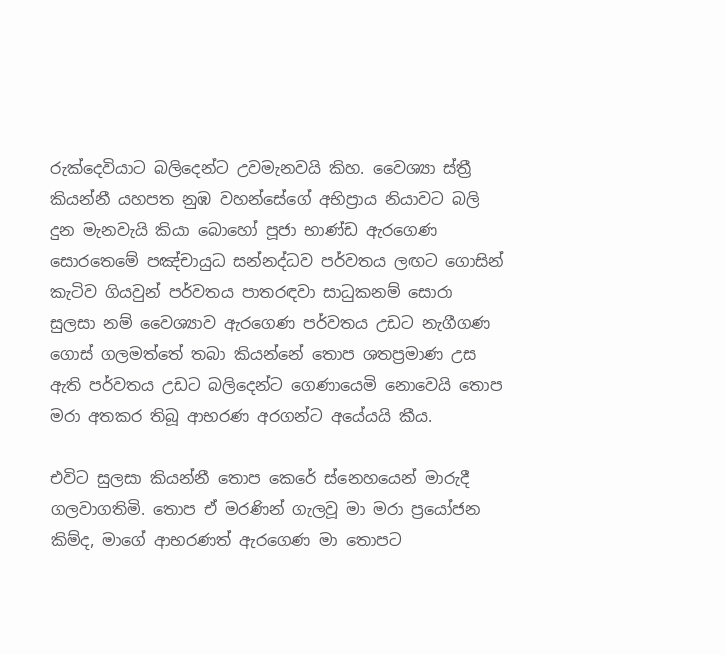රුක්දෙවියාට බලිදෙන්ට උවමැනවයි කිහ. වෛශ්‍යා ස්ත්‍රී කියන්නී යහපත නුඹ වහන්සේගේ අභිප්‍රාය නියාවට බලි දුන මැනවැයි කියා බොහෝ පූජා භාණ්ඩ ඇරගෙණ සොරතෙමේ පඤ්චායුධ සන්නද්ධව පර්වතය ලඟට ගොසින් කැටිව ගියවුන් පර්වතය පාතරඳවා සාධුකනම් සොරා සුලසා නම් වෛශ්‍යාව ඇරගෙණ පර්වතය උඩට නැගීගණ ගොස් ගලමත්තේ තබා කියන්නේ තොප ශතප්‍රමාණ උස ඇති පර්වතය උඩට බලිදෙන්ට ගෙණායෙමි නොවෙයි තොප මරා අතකර තිබූ ආභරණ අරගන්ට අයේයයි කීය.

එවිට සුලසා කියන්නී තොප කෙරේ ස්නෙහයෙන් මාරුදී ගලවාගතිමි. තොප ඒ මරණින් ගැලවූ මා මරා ප්‍රයෝජන කිම්ද, මාගේ ආභරණත් ඇරගෙණ මා තොපට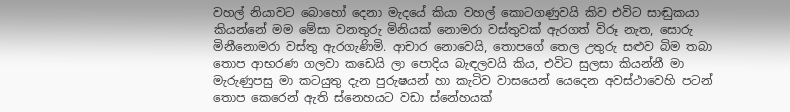වහල් නියාවට බොහෝ දෙනා මැදයේ කියා වහල් කොටගණුවයි කිව එවිට සාඬුකයා කියන්නේ මම මේසා වනතුරු මිනියක් නොමරා වස්තුවක් ඇරගත් විරූ නැත, සොරු මිනීනොමරා වස්තු ඇරගැණිමි. ආචාර නොවෙයි, තොපගේ තෙල උතුරු සළුව බිම තබා තොප ආභරණ ගලවා කඩෙයි ලා පොදිය බැඳලවයි කිය, එවිට සුලසා කියන්නී මා මැරුණුපසු මා කටයුතු දැන පුරුෂයන් හා කැටිව වාසයෙන් යෙදෙන අවස්ථාවෙහි පටන් තොප කෙරෙන් ඇති ස්නෙහයට වඩා ස්නේහයක්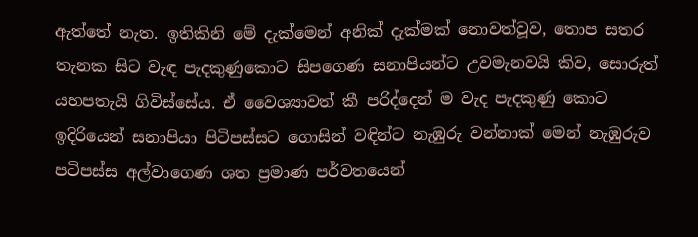ඇත්තේ නැත. ඉතිකිනි මේ දැක්මෙන් අනික් දැක්මක් නොවත්වූව, තොප සතර තැනක සිට වැඳ පැදකුණුකොට සිපගෙණ සනාපියන්ට උවමැනවයි කිව, සොරුත් යහපතැයි ගිවිස්සේය. ඒ වෛශ්‍යාවත් කී පරිද්දෙන් ම වැද පැදකුණු කොට ඉදිරියෙන් සනාපියා පිටිපස්සට ගොසින් වඳින්ට නැඹුරු වන්නාක් මෙන් නැඹුරුව පටිපස්ස අල්වාගෙණ ශත ප්‍රමාණ පර්වතයෙන්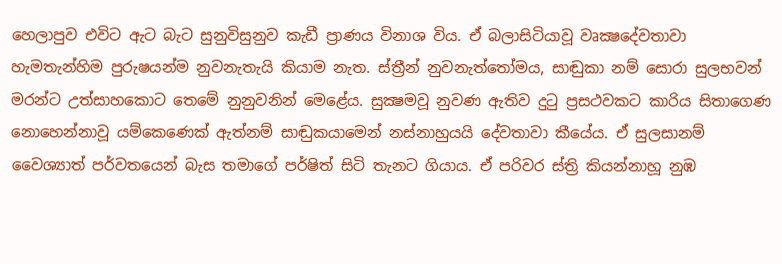හෙලාපුව එවිට ඇට බැට සුනුවිසුනුව කැඩී ප්‍රාණය විනාශ විය. ඒ බලාසිටියාවූ වෘක්‍ෂදේවතාවා හැමතැන්හිම පුරුෂයන්ම නුවනැතැයි කියාම නැත. ස්ත්‍රීන් නුවනැත්තෝමය, සාඬුකා නම් සොරා සුලභවන් මරන්ට උත්සාහකොට තෙමේ නුනුවනින් මෙළේය. සුක්‍ෂමවූ නුවණ ඇතිව දුටු ප්‍රසථවකට කාරිය සිතාගෙණ නොහෙන්නාවූ යම්කෙණෙක් ඇත්නම් සාඬුකයාමෙන් නස්නාහුයයි දේවතාවා කීයේය. ඒ සුලසානම් වෛශ්‍යාත් පර්වතයෙන් බැස තමාගේ පර්ෂිත් සිටි තැනට ගියාය. ඒ පරිවර ස්ත්‍රි කියන්නාහූ නුඹ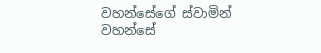වහන්සේගේ ස්වාමින් වහන්සේ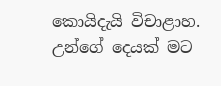කොයිදැයි විචාළාහ. උන්ගේ දෙයක් මට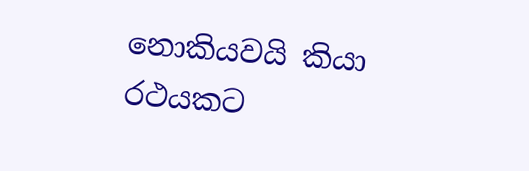නොකියවයි කියා රථයකට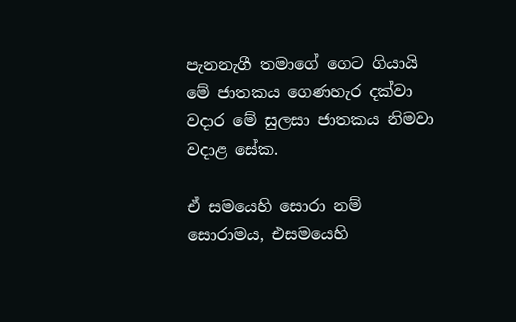පැනනැගී තමාගේ ගෙට ගියායි මේ ජාතකය ගෙණහැර දක්වා වදාර මේ සුලසා ජාතකය නිමවා වදාළ සේක.

ඒ සමයෙහි සොරා නම් සොරාමය, එසමයෙහි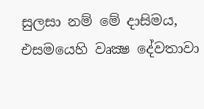සුලසා නම් මේ දාසිමය, එසමයෙහි වෘක්‍ෂ දේවතාවා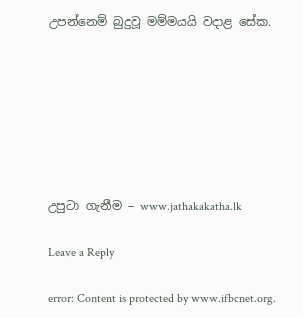උපන්නෙම් බුදුවූ මම්මයයි වදාළ සේක.







උපුටා ගැනීම – www.jathakakatha.lk

Leave a Reply

error: Content is protected by www.ifbcnet.org.